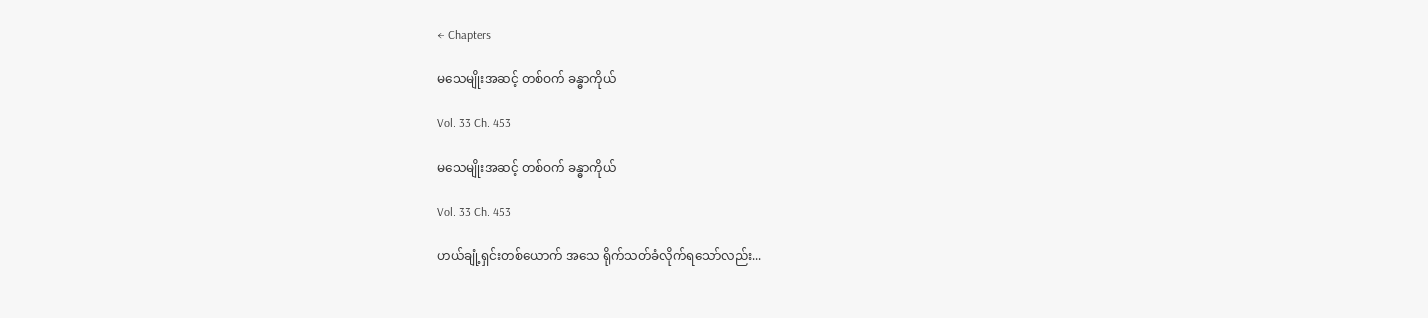← Chapters

မသေမျိုးအဆင့် တစ်ဝက် ခန္ဓာကိုယ်

Vol. 33 Ch. 453

မသေမျိုးအဆင့် တစ်ဝက် ခန္ဓာကိုယ်

Vol. 33 Ch. 453

ဟယ်ချုံ့ရှင်းတစ်ယောက် အသေ ရိုက်သတ်ခံလိုက်ရသော်လည်း...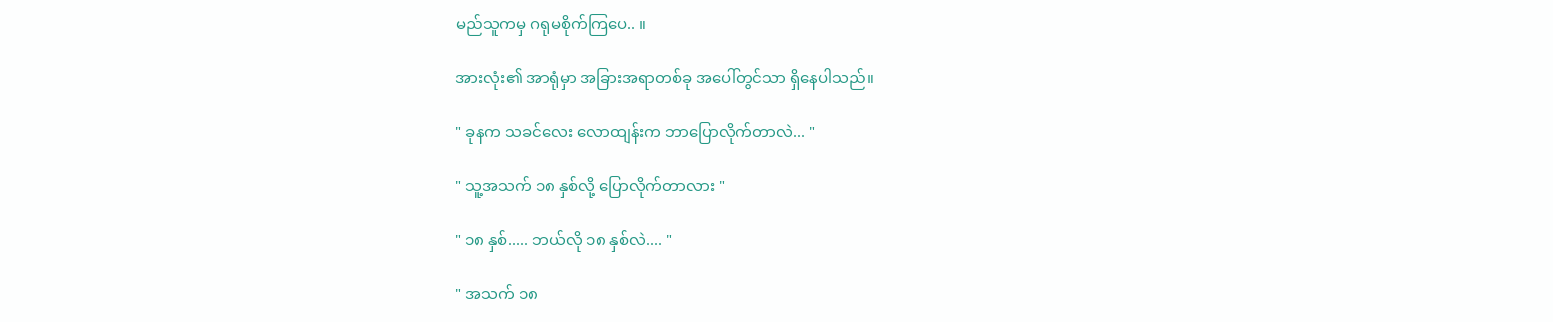မည်သူကမှ ဂရုမစိုက်ကြပေ.. ။

အားလုံး၏ အာရုံမှာ အခြားအရာတစ်ခု အပေါ်တွင်သာ ရှိနေပါသည်။

" ခုနက သခင်လေး လောထျန်းက ဘာပြောလိုက်တာလဲ... "

" သူ့အသက် ၁၈ နှစ်လို့ ပြောလိုက်တာလား "

" ၁၈ နှစ်..... ဘယ်လို ၁၈ နှစ်လဲ.... "

" အသက် ၁၈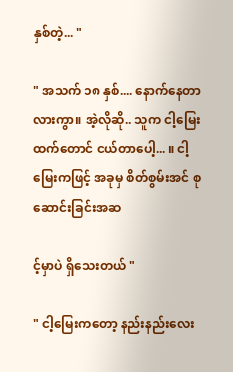နှစ်တဲ့... "

" အသက် ၁၈ နှစ်.... နောက်နေတာလားကွာ။ အဲ့လိုဆို.. သူက ငါ့မြေးထက်တောင် ငယ်တာပေါ့... ။ ငါ့မြေးကဖြင့် အခုမှ စိတ်စွမ်းအင် စုဆောင်းခြင်းအဆ

င့်မှာပဲ ရှိသေးတယ် "

" ငါ့မြေးကတော့ နည်းနည်းလေး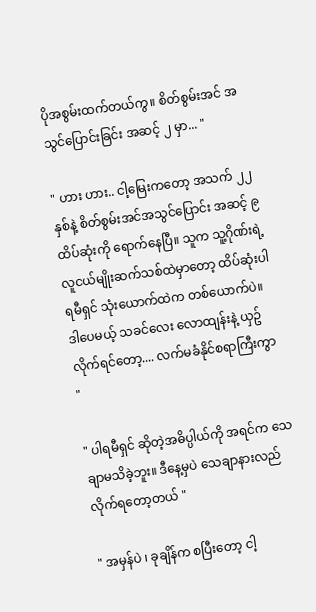ပိုအစွမ်းထက်တယ်ကွ။ စိတ်စွမ်းအင် အသွင်ပြောင်းခြင်း အဆင့် ၂ မှာ... "

" ဟား ဟား.. ငါ့မြေးကတော့ အသက် ၂၂ နှစ်နဲ့ စိတ်စွမ်းအင်အသွင်ပြောင်း အဆင့် ၉ ထိပ်ဆုံးကို ရောက်နေပြီ။ သူက သူ့ဂိုဏ်းရဲ့ လူငယ်မျိုးဆက်သစ်ထဲမှာတော့ ထိပ်ဆုံးပါရမီရှင် သုံးယောက်ထဲက တစ်ယောက်ပဲ။ ဒါပေမယ့် သခင်လေး လောထျန်းနဲ့ ယှဥ်လိုက်ရင်တော့.... လက်မခံနိုင်စရာကြီးကွာ "

" ပါရမီရှင် ဆိုတဲ့အဓိပ္ပါယ်ကို အရင်က သေချာမသိခဲ့ဘူး။ ဒီနေ့မှပဲ သေချာနားလည်လိုက်ရတော့တယ် "

" အမှန်ပဲ ၊ ခုချိန်က စပြီးတော့ ငါ့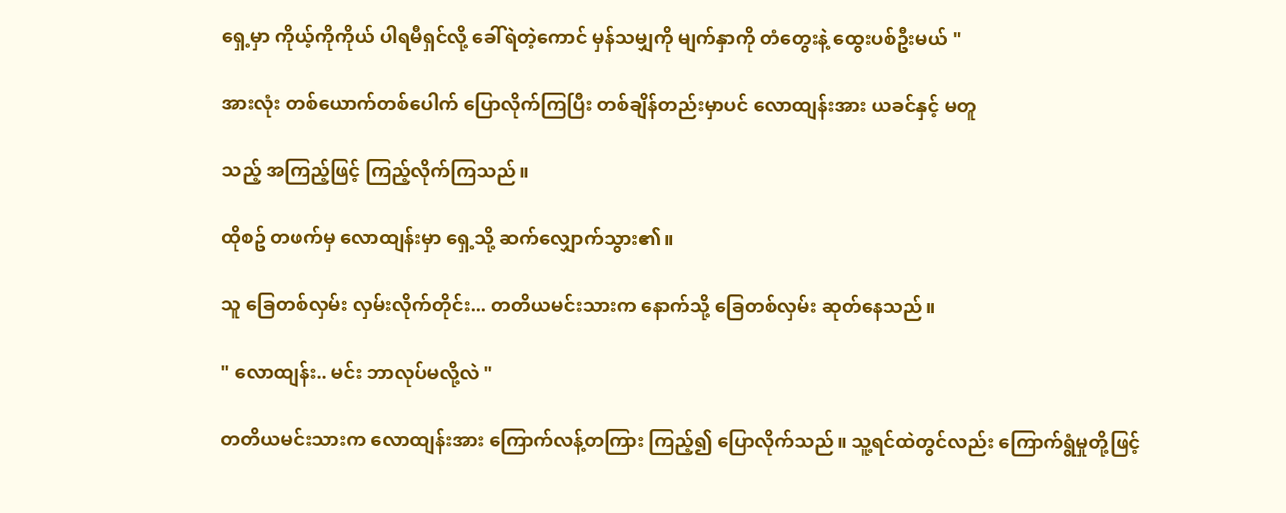ရှေ့မှာ ကိုယ့်ကိုကိုယ် ပါရမီရှင်လို့ ခေါ်ရဲတဲ့ကောင် မှန်သမျှကို မျက်နှာကို တံတွေးနဲ့ ထွေးပစ်ဦးမယ် "

အားလုံး တစ်ယောက်တစ်ပေါက် ပြောလိုက်ကြပြီး တစ်ချိန်တည်းမှာပင် လောထျန်းအား ယခင်နှင့် မတူ

သည့် အကြည့်ဖြင့် ကြည့်လိုက်ကြသည်။

ထိုစဥ် တဖက်မှ လောထျန်းမှာ ရှေ့သို့ ဆက်လျှောက်သွား၏။

သူ ခြေတစ်လှမ်း လှမ်းလိုက်တိုင်း... တတိယမင်းသားက နောက်သို့ ခြေတစ်လှမ်း ဆုတ်နေသည်။

" လောထျန်း.. မင်း ဘာလုပ်မလို့လဲ "

တတိယမင်းသားက လောထျန်းအား ကြောက်လန့်တကြား ကြည့်၍ ပြောလိုက်သည်။ သူ့ရင်ထဲတွင်လည်း ကြောက်ရွံမှုတို့ဖြင့်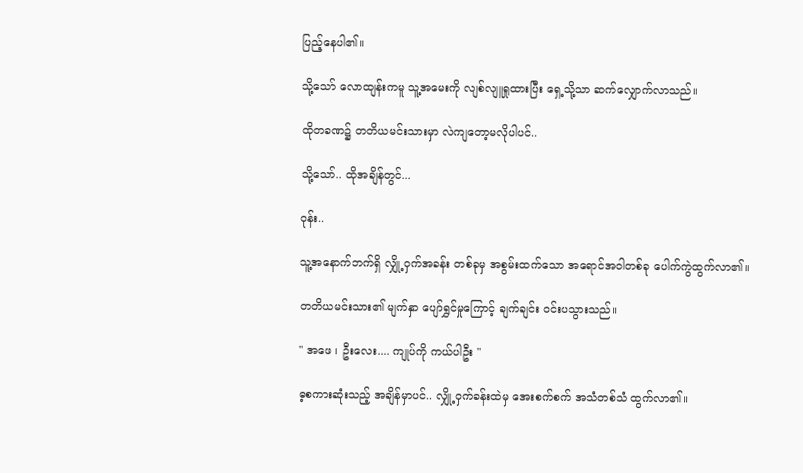ပြည့်နေပါ၏။

သို့သော် လောထျန်းကမူ သူ့အမေးကို လျစ်လျူရှုထားပြီး ရှေ့သို့သာ ဆက်လျှောက်လာသည်။

ထိုတခဏ၌ တတိယမင်းသားမှာ လဲကျတော့မလိုပါပင်..

သို့သော်.. ထိုအချိန်တွင်...

ဝုန်း..

သူ့အနောက်ဘက်ရှိ လျှို့ဝှက်အခန်း တစ်ခုမှ အစွမ်းထက်သော အရောင်အဝါတစ်ခု ပေါက်ကွဲထွက်လာ၏။

တတိယမင်းသား၏ မျက်နှာ ပျော်ရွှင်မှုကြောင့် ချက်ချင်း ဝင်းပသွားသည်။

" အဖေ ၊ ဦးလေး.... ကျုပ်ကို ကယ်ပါဦး "

ဓ့စကားဆုံးသည့် အချိန်မှာပင်.. လျှို့ဝှက်ခန်းထဲမှ အေးစက်စက် အသံတစ်သံ ထွက်လာ၏။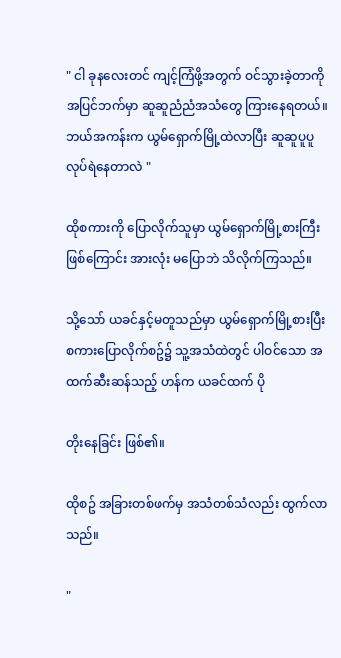" ငါ ခုနလေးတင် ကျင့်ကြံဖို့အတွက် ဝင်သွားခဲ့တာကို အပြင်ဘက်မှာ ဆူဆူညံညံအသံတွေ ကြားနေရတယ်။ ဘယ်အကန်းက ယွမ်ရှောက်မြို့ထဲလာပြီး ဆူဆူပူပူ လုပ်ရဲနေတာလဲ "

ထိုစကားကို ပြောလိုက်သူမှာ ယွမ်ရှောက်မြို့စားကြီး ဖြစ်ကြောင်း အားလုံး မပြောဘဲ သိလိုက်ကြသည်။

သို့သော် ယခင်နှင့်မတူသည်မှာ ယွမ်ရှောက်မြို့စားပြီး စကားပြောလိုက်စဥ်၌ သူ့အသံထဲတွင် ပါဝင်သော အထက်ဆီးဆန်သည့် ဟန်က ယခင်ထက် ပို

တိုးနေခြင်း ဖြစ်၏။

ထိုစဥ် အခြားတစ်ဖက်မှ အသံတစ်သံလည်း ထွက်လာသည်။

"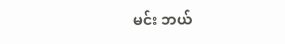မင်း ဘယ်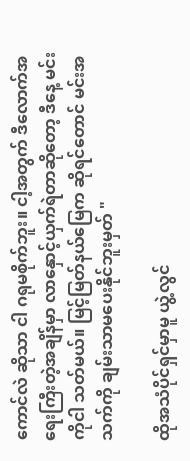ကောင်လဲ ဆိုသာ ငါ ဂရုမစိုက်ဘူး။ ငါ့အတွက် ဒီလောက်အရေးကြီးတဲ့အချိန်မှာ လာနှောင့်ယှက်ရဲတာဆိုတော့ ဒီနေ့ မင်းကိုငါ သတ်မယ်။ မြင့်မြတ်နယ်မြေက ဆိုရင်တောင် မင်းအသက်ကို ချမ်းသာမပေးနိုင်ဘူးမှတ် "

ထိုအသံပိုင်ရှင်မှာမူ ယွဲ့လွင်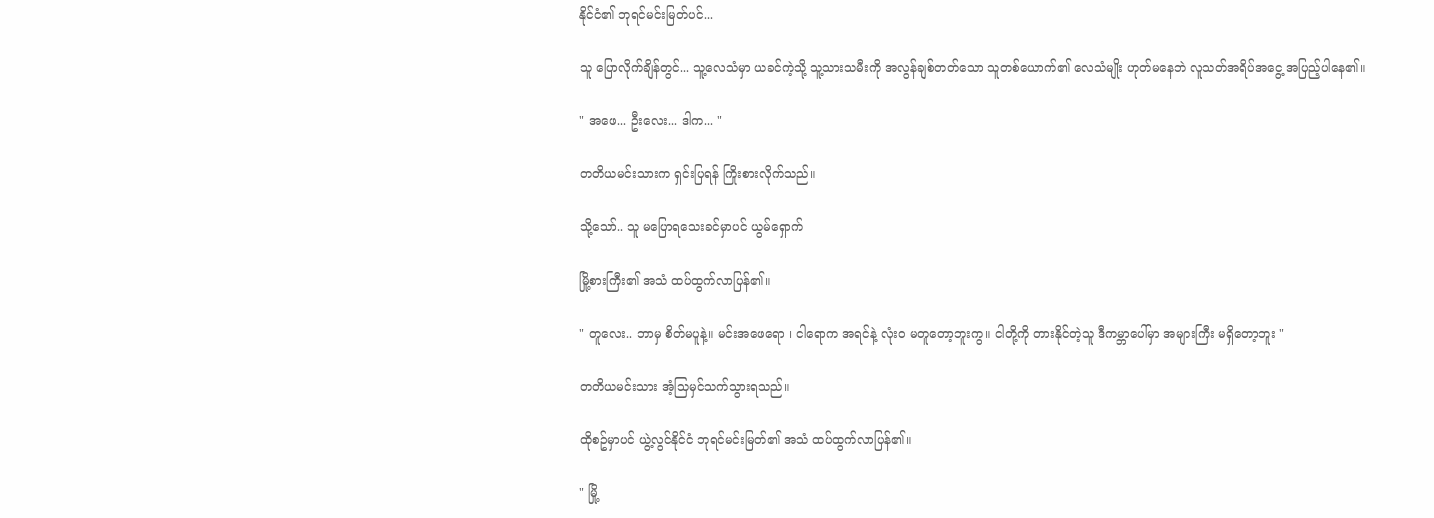နိုင်ငံ၏ ဘုရင်မင်းမြတ်ပင်...

သူ ပြောလိုက်ချိန်တွင်... သူ့လေသံမှာ ယခင်ကဲ့သို့ သူ့သားသမီးကို အလွန်ချစ်တတ်သော သူတစ်ယောက်၏ လေသံမျိုး ဟုတ်မနေဘဲ လူသတ်အရိပ်အငွေ့ အပြည့်ပါနေ၏။

" အဖေ... ဦးလေး... ဒါက... "

တတိယမင်းသားက ရှင်းပြရန် ကြိုးစားလိုက်သည်။

သို့သော်.. သူ မပြောရသေးခင်မှာပင် ယွမ်ရှောက်

မြို့စားကြီး၏ အသံ ထပ်ထွက်လာပြန်၏။

" တူလေး.. ဘာမှ စိတ်မပူနဲ့။ မင်းအဖေရော ၊ ငါရောက အရင်နဲ့ လုံးဝ မတူတော့ဘူးကွ။ ငါတို့ကို တားနိုင်တဲ့သူ ဒီကမ္ဘာပေါ်မှာ အများကြီး မရှိတော့ဘူး "

တတိယမင်းသား အံ့သြမှင်သက်သွားရသည်။

ထိုစဥ်မှာပင် ယွဲ့လွင်နိုင်ငံ ဘုရင်မင်းမြတ်၏ အသံ ထပ်ထွက်လာပြန်၏။

" မြို့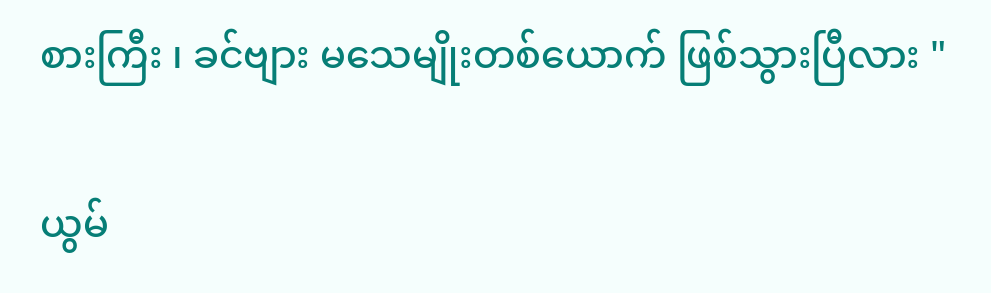စားကြီး ၊ ခင်ဗျား မသေမျိုးတစ်ယောက် ဖြစ်သွားပြီလား "

ယွမ်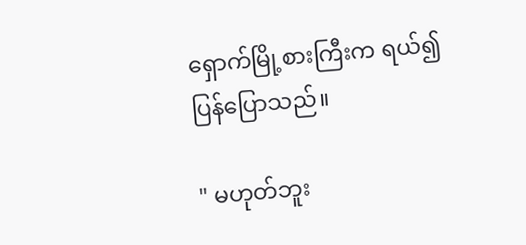ရှောက်မြို့စားကြီးက ရယ်၍ ပြန်ပြောသည်။

" မဟုတ်ဘူး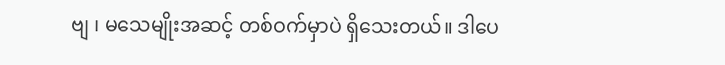ဗျ ၊ မသေမျိုးအဆင့် တစ်ဝက်မှာပဲ ရှိသေးတယ်။ ဒါပေ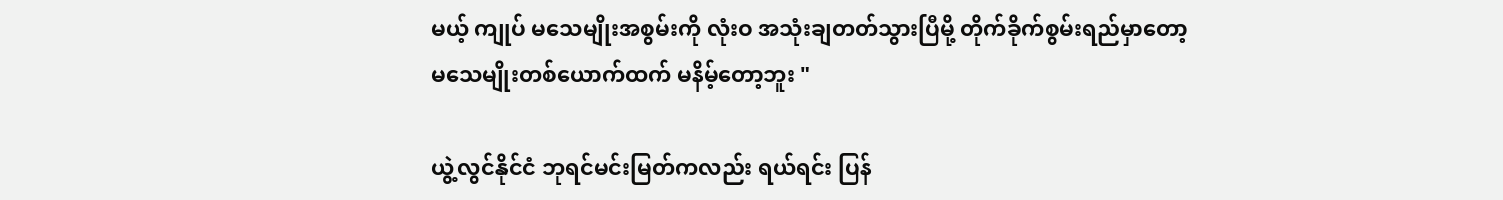မယ့် ကျုပ် မသေမျိုးအစွမ်းကို လုံးဝ အသုံးချတတ်သွားပြီမို့ တိုက်ခိုက်စွမ်းရည်မှာတော့ မသေမျိုးတစ်ယောက်ထက် မနိမ့်တော့ဘူး "

ယွဲ့လွင်နိုင်ငံ ဘုရင်မင်းမြတ်ကလည်း ရယ်ရင်း ပြန်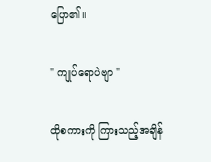ပြော၏။

" ကျုပ်ရောပဲဗျာ "

ထိုစကားကို ကြားသည့်အချိန်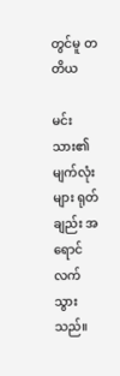တွင်မူ တတိယ

မင်းသား၏ မျက်လုံးများ ရုတ်ချည်း အရောင်လက်သွားသည်။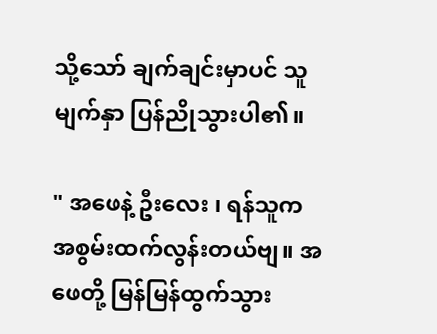သို့သော် ချက်ချင်းမှာပင် သူ မျက်နှာ ပြန်ညိုသွားပါ၏။

" အဖေနဲ့ ဦးလေး ၊ ရန်သူက အစွမ်းထက်လွန်းတယ်ဗျ။ အဖေတို့ မြန်မြန်ထွက်သွား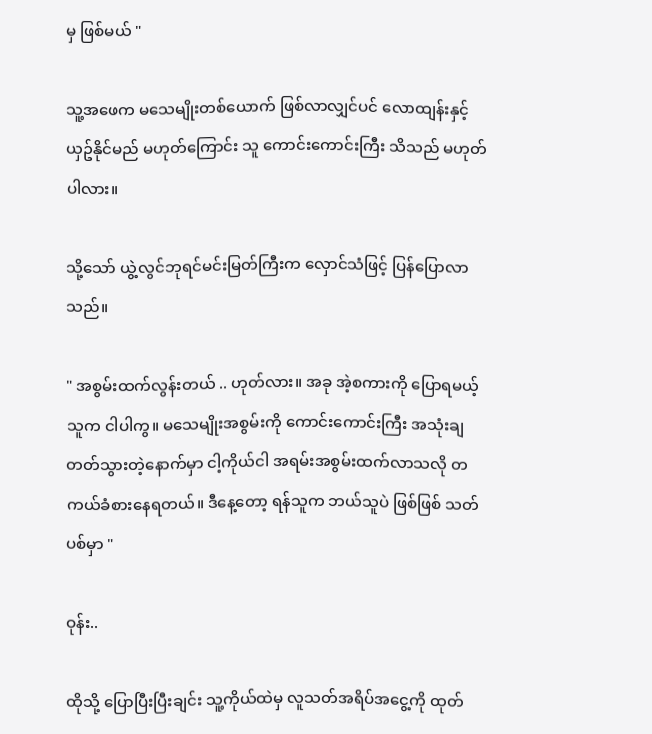မှ ဖြစ်မယ် "

သူ့အဖေက မသေမျိုးတစ်ယောက် ဖြစ်လာလျှင်ပင် လောထျန်းနှင့် ယှဥ်နိုင်မည် မဟုတ်ကြောင်း သူ ကောင်းကောင်းကြီး သိသည် မဟုတ်ပါလား။

သို့သော် ယွဲ့လွင်ဘုရင်မင်းမြတ်ကြီးက လှောင်သံဖြင့် ပြန်ပြောလာသည်။

" အစွမ်းထက်လွန်းတယ် .. ဟုတ်လား။ အခု အဲ့စကားကို ပြောရမယ့်သူက ငါပါကွ။ မသေမျိုးအစွမ်းကို ကောင်းကောင်းကြီး အသုံးချတတ်သွားတဲ့နောက်မှာ ငါ့ကိုယ်ငါ အရမ်းအစွမ်းထက်လာသလို တကယ်ခံစားနေရတယ်။ ဒီနေ့တော့ ရန်သူက ဘယ်သူပဲ ဖြစ်ဖြစ် သတ်ပစ်မှာ "

ဝုန်း..

ထိုသို့ ပြောပြီးပြီးချင်း သူ့ကိုယ်ထဲမှ လူသတ်အရိပ်အငွေ့ကို ထုတ်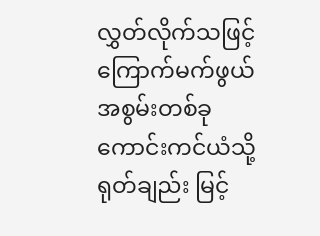လွှတ်လိုက်သဖြင့် ကြောက်မက်ဖွယ် အစွမ်းတစ်ခု ကောင်းကင်ယံသို့ ရုတ်ချည်း မြင့်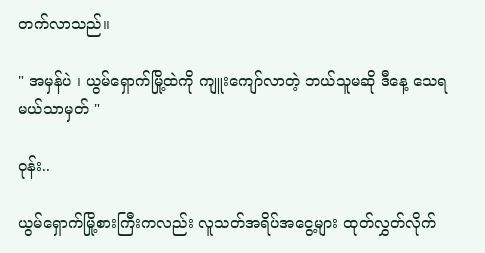တက်လာသည်။

" အမှန်ပဲ ၊ ယွမ်ရှောက်မြို့ထဲကို ကျူးကျော်လာတဲ့ ဘယ်သူမဆို ဒီနေ့ သေရမယ်သာမှတ် "

ဝုန်း..

ယွမ်ရှောက်မြို့စားကြီးကလည်း လူသတ်အရိပ်အငွေ့များ ထုတ်လွှတ်လိုက်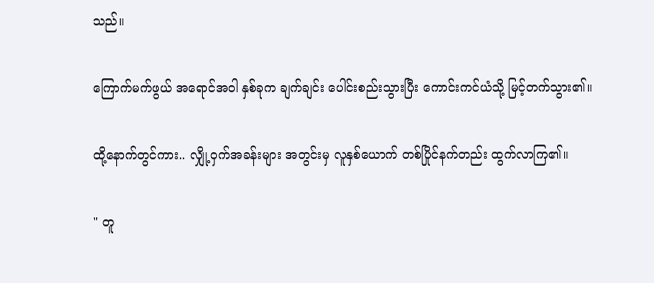သည်။

ကြောက်မက်ဖွယ် အရောင်အဝါ နှစ်ခုက ချက်ချင်း ပေါင်းစည်းသွားပြီး ကောင်းကင်ယံသို့ မြင့်တက်သွား၏။

ထို့နောက်တွင်ကား.. လျှို့ဝှက်အခန်းများ အတွင်းမှ လူနှစ်ယောက် တစ်ပြိုင်နက်တည်း ထွက်လာကြ၏။

" တူ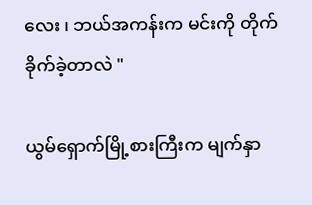လေး ၊ ဘယ်အကန်းက မင်းကို တိုက်ခိုက်ခဲ့တာလဲ "

ယွမ်ရှောက်မြို့စားကြီးက မျက်နှာ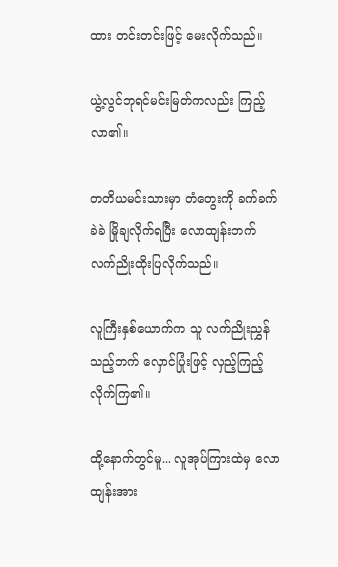ထား တင်းတင်းဖြင့် မေးလိုက်သည်။

ယွဲ့လွင်ဘုရင်မင်းမြတ်ကလည်း ကြည့်လာ၏။

တတိယမင်းသားမှာ တံတွေးကို ခက်ခက်ခဲခဲ မြိုချလိုက်ရပြီး လောထျန်းဘက် လက်ညိုးထိုးပြလိုက်သည်။

လူကြီးနှစ်ယောက်က သူ လက်ညိုးညွှန်သည့်ဘက် လှောင်ပြုံးဖြင့် လှည့်ကြည့်လိုက်ကြ၏။

ထို့နောက်တွင်မူ... လူအုပ်ကြားထဲမှ လောထျန်းအား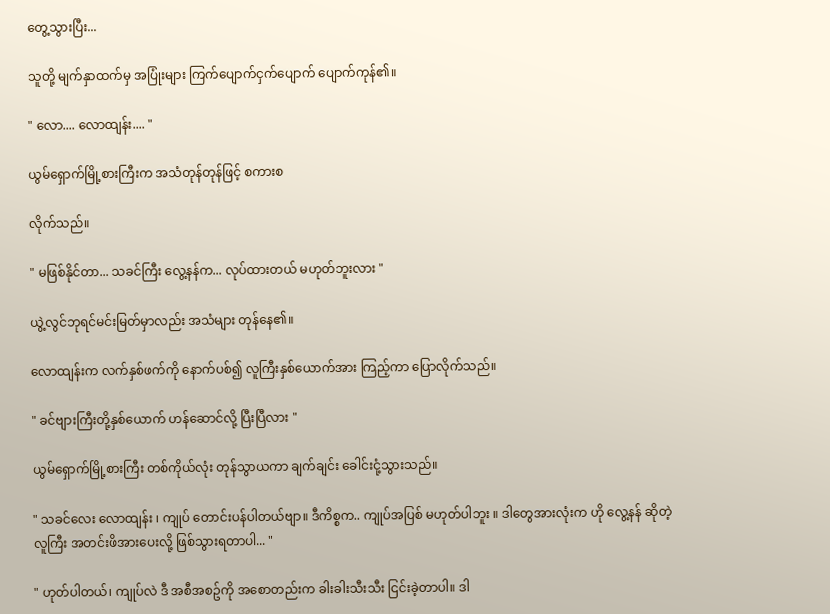တွေ့သွားပြီး...

သူတို့ မျက်နှာထက်မှ အပြုံးများ ကြက်ပျောက်ငှက်ပျောက် ပျောက်ကုန်၏။

" လော.... လောထျန်း.... "

ယွမ်ရှောက်မြို့စားကြီးက အသံတုန်တုန်ဖြင့် စကားစ

လိုက်သည်။

" မဖြစ်နိုင်တာ... သခင်ကြီး လွေ့နန်က... လုပ်ထားတယ် မဟုတ်ဘူးလား "

ယွဲ့လွင်ဘုရင်မင်းမြတ်မှာလည်း အသံများ တုန်နေ၏။

လောထျန်းက လက်နှစ်ဖက်ကို နောက်ပစ်၍ လူကြီးနှစ်ယောက်အား ကြည့်ကာ ပြောလိုက်သည်။

" ခင်ဗျားကြီးတို့နှစ်ယောက် ဟန်ဆောင်လို့ ပြီးပြီလား "

ယွမ်ရှောက်မြို့စားကြီး တစ်ကိုယ်လုံး တုန်သွာယကာ ချက်ချင်း ခေါင်းငုံ့သွားသည်။

" သခင်လေး လောထျန်း ၊ ကျုပ် တောင်းပန်ပါတယ်ဗျာ။ ဒီကိစ္စက.. ကျုပ်အပြစ် မဟုတ်ပါဘူး ။ ဒါတွေအားလုံးက ဟို လွေ့နန် ဆိုတဲ့လူကြီး အတင်းဖိအားပေးလို့ ဖြစ်သွားရတာပါ... "

" ဟုတ်ပါတယ်၊ ကျုပ်လဲ ဒီ အစီအစဥ်ကို အစောတည်းက ခါးခါးသီးသီး ငြင်းခဲ့တာပါ။ ဒါ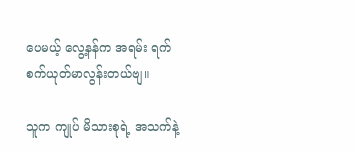ပေမယ့် လွေ့နန်က အရမ်း ရက်စက်ယုတ်မာလွန်းတယ်ဗျ။

သူက ကျုပ် မိသားစုရဲ့ အသက်နဲ့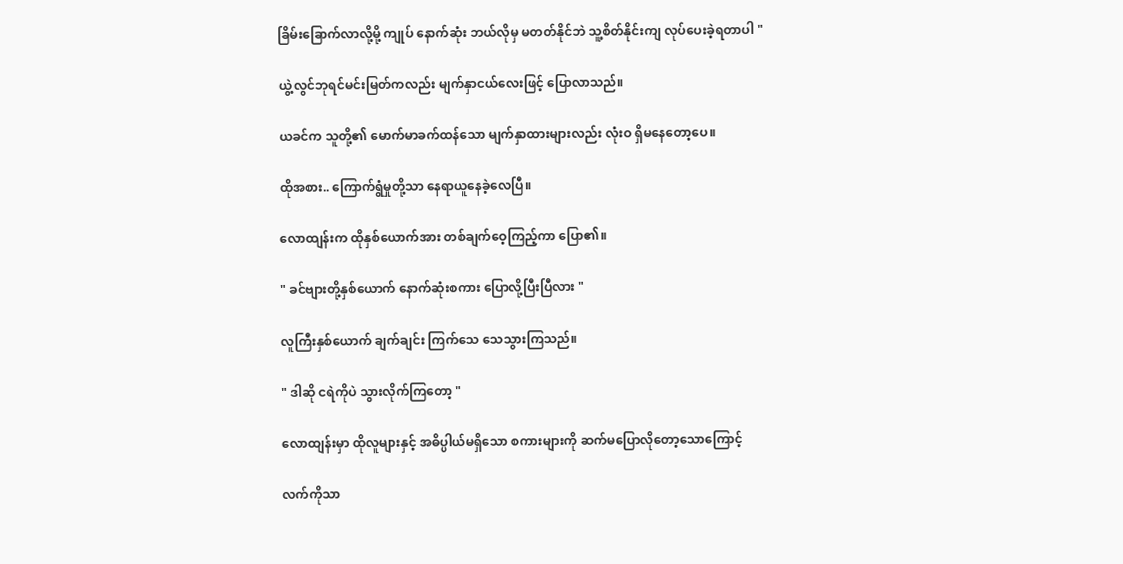ခြိမ်းခြောက်လာလို့မို့ ကျုပ် နောက်ဆုံး ဘယ်လိုမှ မတတ်နိုင်ဘဲ သူ့စိတ်နိုင်းကျ လုပ်ပေးခဲ့ရတာပါ "

ယွဲ့လွင်ဘုရင်မင်းမြတ်ကလည်း မျက်နှာငယ်လေးဖြင့် ပြောလာသည်။

ယခင်က သူတို့၏ မောက်မာခက်ထန်သော မျက်နှာထားများလည်း လုံးဝ ရှိမနေတော့ပေ။

ထိုအစား.. ကြောက်ရွံမှုတို့သာ နေရာယူနေခဲ့လေပြီ။

လောထျန်းက ထိုနှစ်ယောက်အား တစ်ချက်ဝေ့ကြည့်ကာ ပြော၏။

" ခင်ဗျားတို့နှစ်ယောက် နောက်ဆုံးစကား ပြောလို့ပြီးပြီလား "

လူကြီးနှစ်ယောက် ချက်ချင်း ကြက်သေ သေသွားကြသည်။

" ဒါဆို ငရဲကိုပဲ သွားလိုက်ကြတော့ "

လောထျန်းမှာ ထိုလူများနှင့် အဓိပ္ပါယ်မရှိသော စကားများကို ဆက်မပြောလိုတော့သောကြောင့်

လက်ကိုသာ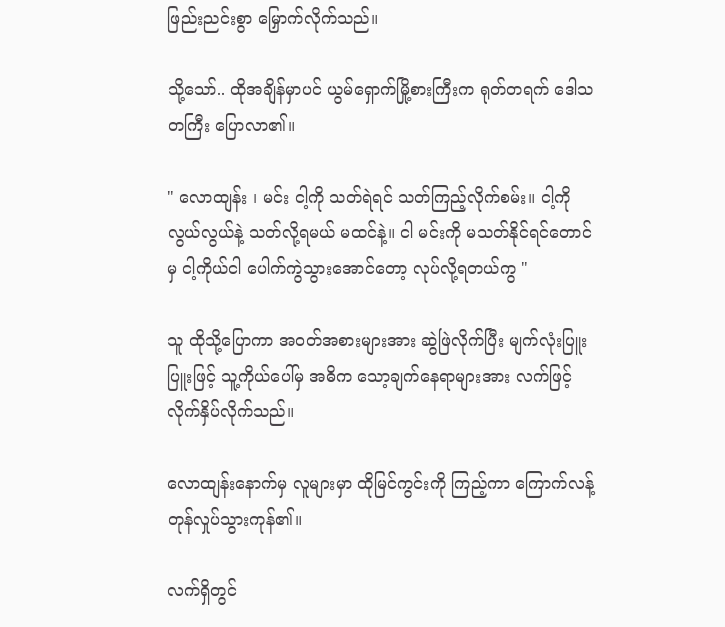ဖြည်းညင်းစွာ မြှောက်လိုက်သည်။

သို့သော်.. ထိုအချိန်မှာပင် ယွမ်ရှောက်မြို့စားကြီးက ရုတ်တရက် ဒေါသတကြီး ပြောလာ၏။

" လောထျန်း ၊ မင်း ငါ့ကို သတ်ရဲရင် သတ်ကြည့်လိုက်စမ်း။ ငါ့ကို လွယ်လွယ်နဲ့ သတ်လို့ရမယ် မထင်နဲ့။ ငါ မင်းကို မသတ်နိုင်ရင်တောင်မှ ငါ့ကိုယ်ငါ ပေါက်ကွဲသွားအောင်တော့ လုပ်လို့ရတယ်ကွ "

သူ ထိုသို့ပြောကာ အဝတ်အစားများအား ဆွဲဖြဲလိုက်ပြီး မျက်လုံးပြူးပြူးဖြင့် သူ့ကိုယ်ပေါ်မှ အဓိက သော့ချက်နေရာများအား လက်ဖြင့် လိုက်နှိပ်လိုက်သည်။

လောထျန်းနောက်မှ လူများမှာ ထိုမြင်ကွင်းကို ကြည့်ကာ ကြောက်လန့်တုန်လှုပ်သွားကုန်၏။

လက်ရှိတွင်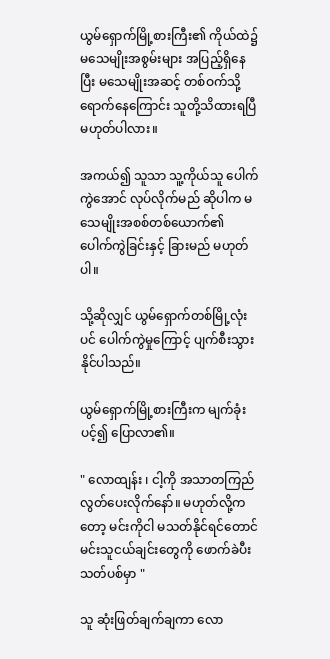ယွမ်ရှောက်မြို့စားကြီး၏ ကိုယ်ထဲ၌ မသေမျိုးအစွမ်းများ အပြည့်ရှိနေပြီး မသေမျိုးအဆင့် တစ်ဝက်သို့ ရောက်နေကြောင်း သူတို့သိထားရပြီ မဟုတ်ပါလား။

အကယ်၍ သူသာ သူ့ကိုယ်သူ ပေါက်ကွဲအောင် လုပ်လိုက်မည် ဆိုပါက မသေမျိုးအစစ်တစ်ယောက်၏ ပေါက်ကွဲခြင်းနှင့် ခြားမည် မဟုတ်ပါ။

သို့ဆိုလျှင် ယွမ်ရှောက်တစ်မြို့လုံးပင် ပေါက်ကွဲမှုကြောင့် ပျက်စီးသွားနိုင်ပါသည်။

ယွမ်ရှောက်မြို့စားကြီးက မျက်ခုံးပင့်၍ ပြောလာ၏။

" လောထျန်း ၊ ငါ့ကို အသာတကြည် လွတ်ပေးလိုက်နော်။ မဟုတ်လို့ကတော့ မင်းကိုငါ မသတ်နိုင်ရင်တောင် မင်းသူငယ်ချင်းတွေကို ဖောက်ခဲပီး သတ်ပစ်မှာ "

သူ ဆုံးဖြတ်ချက်ချကာ လော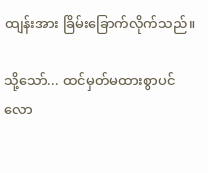ထျန်းအား ခြိမ်းခြောက်လိုက်သည်။

သို့သော်... ထင်မှတ်မထားစွာပင် လော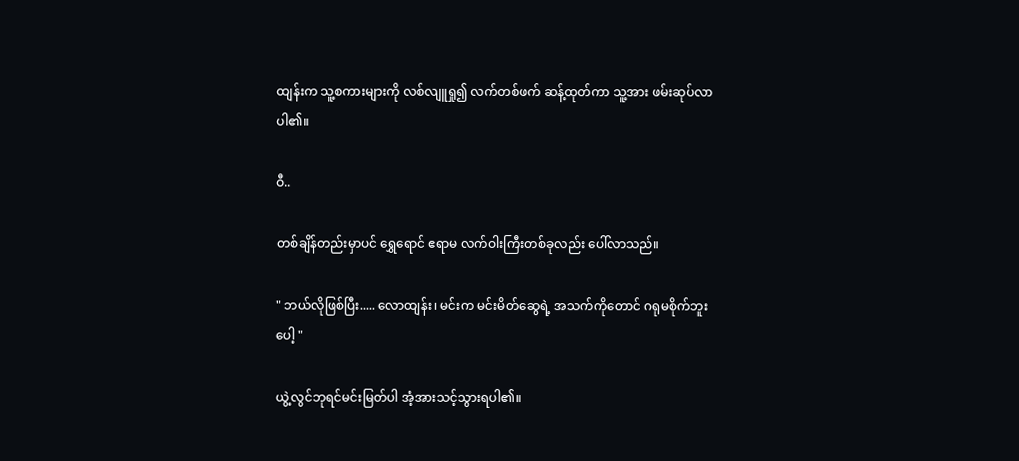ထျန်းက သူ့စကားများကို လစ်လျူရှု၍ လက်တစ်ဖက် ဆန့်ထုတ်ကာ သူ့အား ဖမ်းဆုပ်လာပါ၏။

ဝီ..

တစ်ချိန်တည်းမှာပင် ရွှေရောင် ဧရာမ လက်ဝါးကြီးတစ်ခုလည်း ပေါ်လာသည်။

" ဘယ်လိုဖြစ်ပြီး..... လောထျန်း၊ မင်းက မင်းမိတ်ဆွေရဲ့ အသက်ကိုတောင် ဂရုမစိုက်ဘူးပေါ့ "

ယွဲ့လွင်ဘုရင်မင်းမြတ်ပါ အံ့အားသင့်သွားရပါ၏။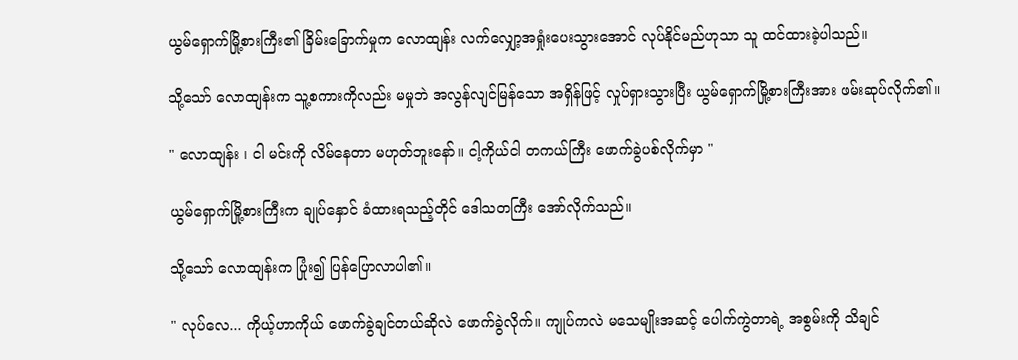ယွမ်ရှောက်မြို့စားကြီး၏ ခြိမ်းခြောက်မှုက လောထျန်း လက်လျှော့အရှုံးပေးသွားအောင် လုပ်နိုင်မည်ဟုသာ သူ ထင်ထားခဲ့ပါသည်။

သို့သော် လောထျန်းက သူ့စကားကိုလည်း မမှုဘဲ အလွန်လျင်မြန်သော အရှိန်ဖြင့် လှုပ်ရှားသွားပြီး ယွမ်ရှောက်မြို့စားကြီးအား ဖမ်းဆုပ်လိုက်၏။

" လောထျန်း ၊ ငါ မင်းကို လိမ်နေတာ မဟုတ်ဘူးနော်။ ငါ့ကိုယ်ငါ တကယ်ကြီး ဖောက်ခွဲပစ်လိုက်မှာ "

ယွမ်ရှောက်မြို့စားကြီးက ချုပ်နှောင် ခံထားရသည့်တိုင် ဒေါသတကြီး အော်လိုက်သည်။

သို့သော် လောထျန်းက ပြုံး၍ ပြန်ပြောလာပါ၏။

" လုပ်လေ... ကိုယ့်ဟာကိုယ် ဖောက်ခွဲချင်တယ်ဆိုလဲ ဖောက်ခွဲလိုက်။ ကျုပ်ကလဲ မသေမျိုးအဆင့် ပေါက်ကွဲတာရဲ့ အစွမ်းကို သိချင်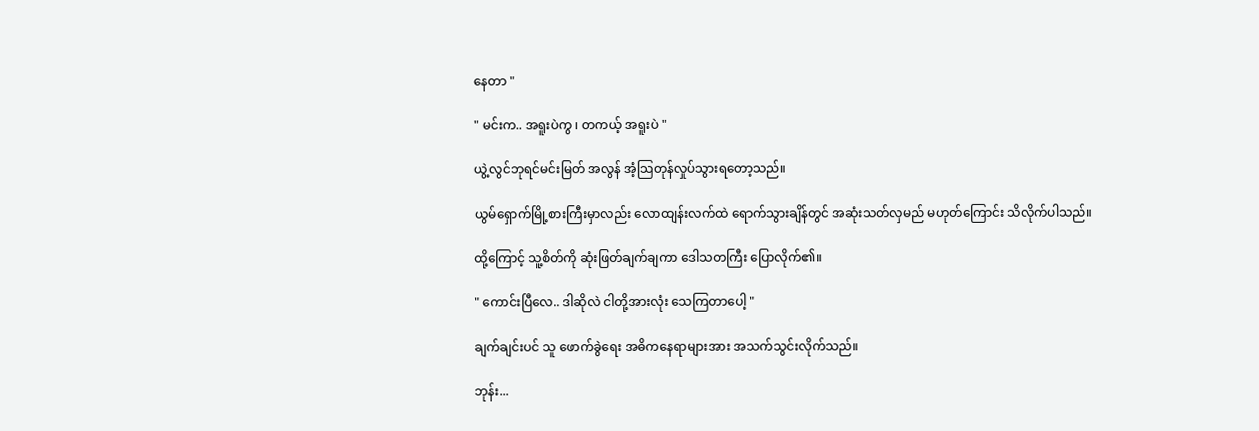နေတာ "

" မင်းက.. အရူးပဲကွ ၊ တကယ့် အရူးပဲ "

ယွဲ့လွင်ဘုရင်မင်းမြတ် အလွန် အံ့သြတုန်လှုပ်သွားရတော့သည်။

ယွမ်ရှောက်မြို့စားကြီးမှာလည်း လောထျန်းလက်ထဲ ရောက်သွားချိန်တွင် အဆုံးသတ်လှမည် မဟုတ်ကြောင်း သိလိုက်ပါသည်။

ထို့ကြောင့် သူ့စိတ်ကို ဆုံးဖြတ်ချက်ချကာ ဒေါသတကြီး ပြောလိုက်၏။

" ကောင်းပြီလေ.. ဒါဆိုလဲ ငါတို့အားလုံး သေကြတာပေါ့ "

ချက်ချင်းပင် သူ ဖောက်ခွဲရေး အဓိကနေရာများအား အသက်သွင်းလိုက်သည်။

ဘုန်း...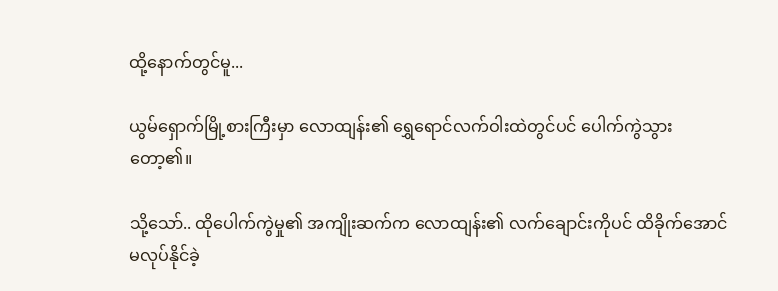ထို့နောက်တွင်မူ...

ယွမ်ရှောက်မြို့စားကြီးမှာ လောထျန်း၏ ရွှေရောင်လက်ဝါးထဲတွင်ပင် ပေါက်ကွဲသွားတော့၏။

သို့သော်.. ထိုပေါက်ကွဲမှု၏ အကျိုးဆက်က လောထျန်း၏ လက်ချောင်းကိုပင် ထိခိုက်အောင် မလုပ်နိုင်ခဲ့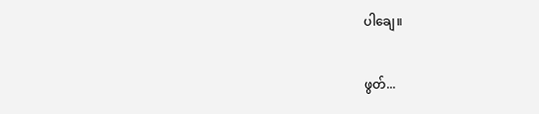ပါချေ။

ဖွတ်...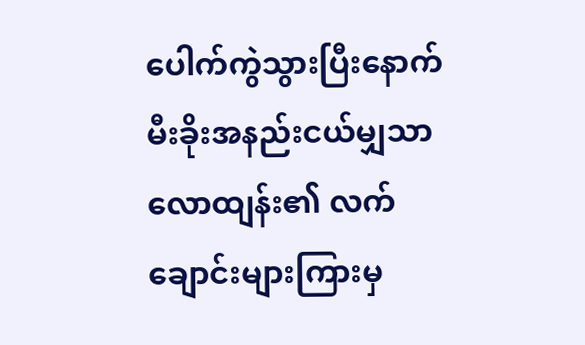ပေါက်ကွဲသွားပြီးနောက် မီးခိုးအနည်းငယ်မျှသာ လောထျန်း၏ လက်ချောင်းများကြားမှ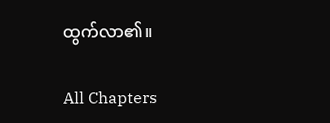ထွက်လာ၏။

All Chapters